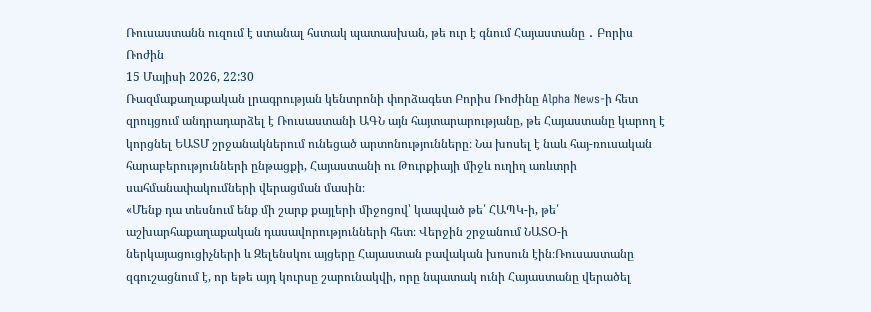Ռուսաստանն ուզում է ստանալ հստակ պատասխան, թե ուր է գնում Հայաստանը ․ Բորիս Ռոժին
15 Մայիսի 2026, 22:30
Ռազմաքաղաքական լրագրության կենտրոնի փորձագետ Բորիս Ռոժինը Alpha News-ի հետ զրույցում անդրադարձել է Ռուսաստանի ԱԳՆ այն հայտարարությանը, թե Հայաստանը կարող է կորցնել ԵԱՏՄ շրջանակներում ունեցած արտոնությունները։ Նա խոսել է նաև հայ-ռուսական հարաբերությունների ընթացքի, Հայաստանի ու Թուրքիայի միջև ուղիղ առևտրի սահմանափակումների վերացման մասին։
«Մենք դա տեսնում ենք մի շարք քայլերի միջոցով՝ կապված թե՛ ՀԱՊԿ-ի, թե՛ աշխարհաքաղաքական դասավորությունների հետ։ Վերջին շրջանում ՆԱՏՕ-ի ներկայացուցիչների և Զելենսկու այցերը Հայաստան բավական խոսուն էին։Ռուսաստանը զգուշացնում է, որ եթե այդ կուրսը շարունակվի, որը նպատակ ունի Հայաստանը վերածել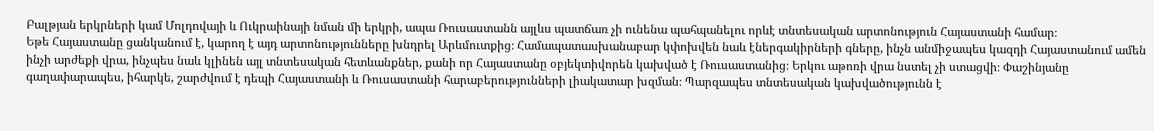Բալթյան երկրների կամ Մոլդովայի և Ուկրաինայի նման մի երկրի, ապա Ռուսաստանն այլևս պատճառ չի ունենա պահպանելու որևէ տնտեսական արտոնություն Հայաստանի համար։
Եթե Հայաստանը ցանկանում է, կարող է այդ արտոնությունները խնդրել Արևմուտքից։ Համապատասխանաբար կփոխվեն նաև էներգակիրների գները, ինչն անմիջապես կազդի Հայաստանում ամեն ինչի արժեքի վրա, ինչպես նաև կլինեն այլ տնտեսական հետևանքներ, քանի որ Հայաստանը օբյեկտիվորեն կախված է Ռուսաստանից։ Երկու աթոռի վրա նստել չի ստացվի։ Փաշինյանը գաղափարապես, իհարկե, շարժվում է դեպի Հայաստանի և Ռուսաստանի հարաբերությունների լիակատար խզման։ Պարզապես տնտեսական կախվածությունն է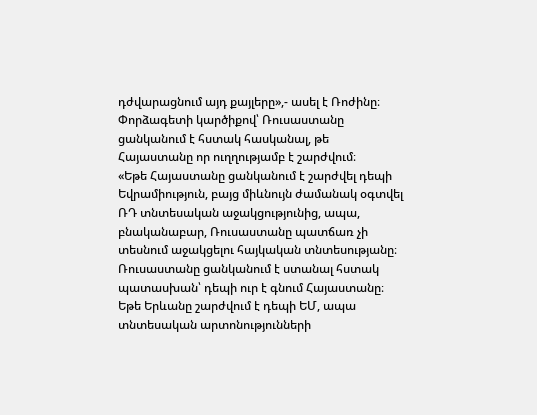դժվարացնում այդ քայլերը»,- ասել է Ռոժինը։
Փորձագետի կարծիքով՝ Ռուսաստանը ցանկանում է հստակ հասկանալ, թե Հայաստանը որ ուղղությամբ է շարժվում։
«Եթե Հայաստանը ցանկանում է շարժվել դեպի Եվրամիություն, բայց միևնույն ժամանակ օգտվել ՌԴ տնտեսական աջակցությունից, ապա, բնականաբար, Ռուսաստանը պատճառ չի տեսնում աջակցելու հայկական տնտեսությանը։ Ռուսաստանը ցանկանում է ստանալ հստակ պատասխան՝ դեպի ուր է գնում Հայաստանը։ Եթե Երևանը շարժվում է դեպի ԵՄ, ապա տնտեսական արտոնությունների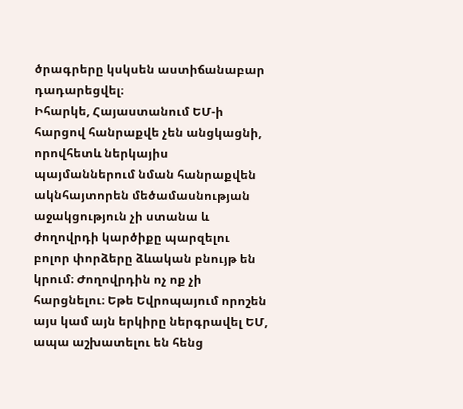ծրագրերը կսկսեն աստիճանաբար դադարեցվել։
Իհարկե, Հայաստանում ԵՄ-ի հարցով հանրաքվե չեն անցկացնի, որովհետև ներկայիս պայմաններում նման հանրաքվեն ակնհայտորեն մեծամասնության աջակցություն չի ստանա և ժողովրդի կարծիքը պարզելու բոլոր փորձերը ձևական բնույթ են կրում։ Ժողովրդին ոչ ոք չի հարցնելու։ Եթե Եվրոպայում որոշեն այս կամ այն երկիրը ներգրավել ԵՄ, ապա աշխատելու են հենց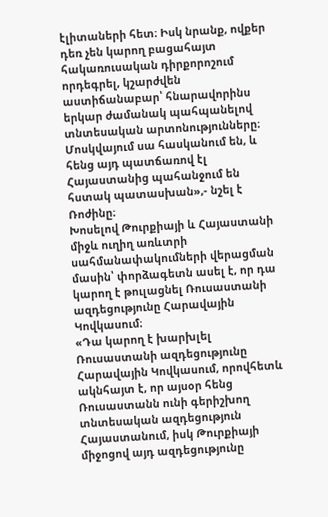էլիտաների հետ։ Իսկ նրանք, ովքեր դեռ չեն կարող բացահայտ հակառուսական դիրքորոշում որդեգրել, կշարժվեն աստիճանաբար՝ հնարավորինս երկար ժամանակ պահպանելով տնտեսական արտոնությունները։ Մոսկվայում սա հասկանում են, և հենց այդ պատճառով էլ Հայաստանից պահանջում են հստակ պատասխան»,- նշել է Ռոժինը։
Խոսելով Թուրքիայի և Հայաստանի միջև ուղիղ առևտրի սահմանափակումների վերացման մասին՝ փորձագետն ասել է, որ դա կարող է թուլացնել Ռուսաստանի ազդեցությունը Հարավային Կովկասում։
«Դա կարող է խարխլել Ռուսաստանի ազդեցությունը Հարավային Կովկասում, որովհետև ակնհայտ է, որ այսօր հենց Ռուսաստանն ունի գերիշխող տնտեսական ազդեցություն Հայաստանում, իսկ Թուրքիայի միջոցով այդ ազդեցությունը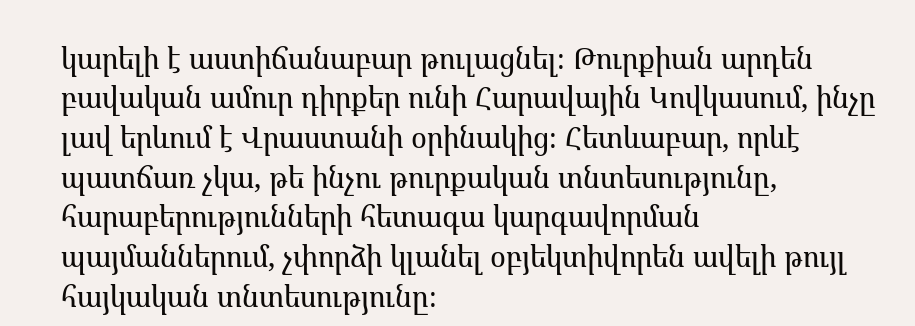կարելի է աստիճանաբար թուլացնել։ Թուրքիան արդեն բավական ամուր դիրքեր ունի Հարավային Կովկասում, ինչը լավ երևում է Վրաստանի օրինակից։ Հետևաբար, որևէ պատճառ չկա, թե ինչու թուրքական տնտեսությունը, հարաբերությունների հետագա կարգավորման պայմաններում, չփորձի կլանել օբյեկտիվորեն ավելի թույլ հայկական տնտեսությունը։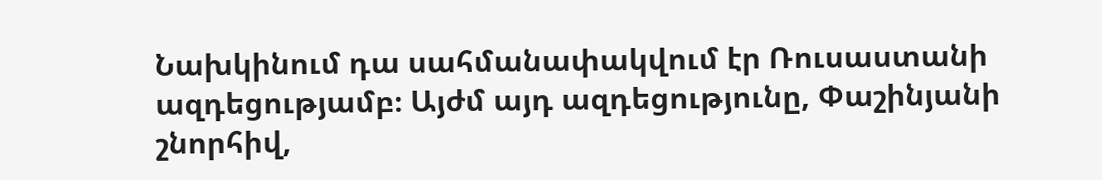Նախկինում դա սահմանափակվում էր Ռուսաստանի ազդեցությամբ։ Այժմ այդ ազդեցությունը, Փաշինյանի շնորհիվ,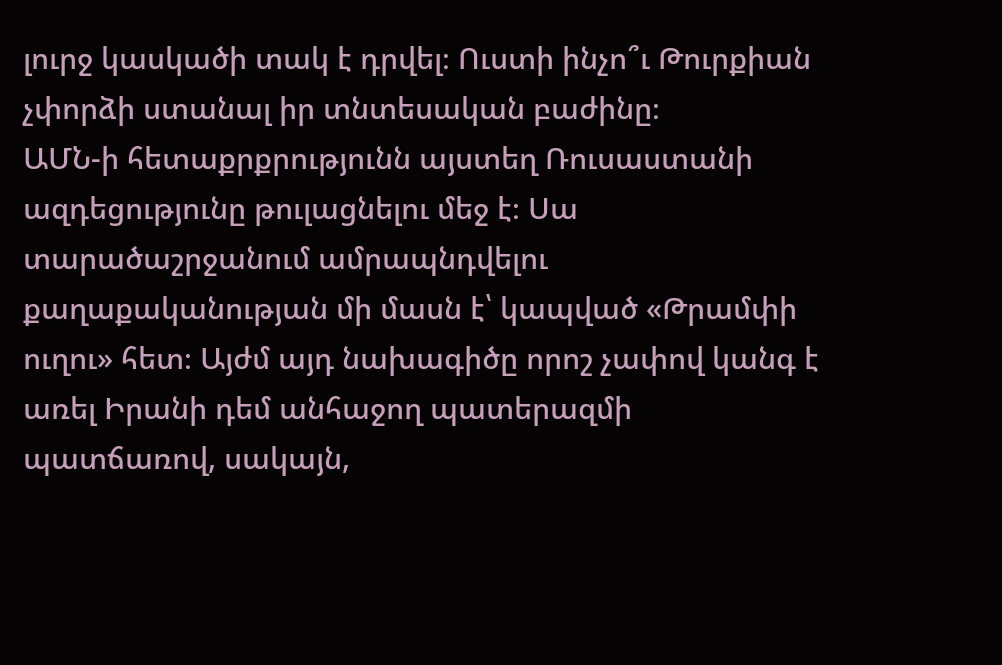լուրջ կասկածի տակ է դրվել։ Ուստի ինչո՞ւ Թուրքիան չփորձի ստանալ իր տնտեսական բաժինը։
ԱՄՆ-ի հետաքրքրությունն այստեղ Ռուսաստանի ազդեցությունը թուլացնելու մեջ է։ Սա տարածաշրջանում ամրապնդվելու քաղաքականության մի մասն է՝ կապված «Թրամփի ուղու» հետ։ Այժմ այդ նախագիծը որոշ չափով կանգ է առել Իրանի դեմ անհաջող պատերազմի պատճառով, սակայն,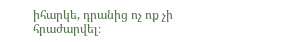իհարկե, դրանից ոչ ոք չի հրաժարվել։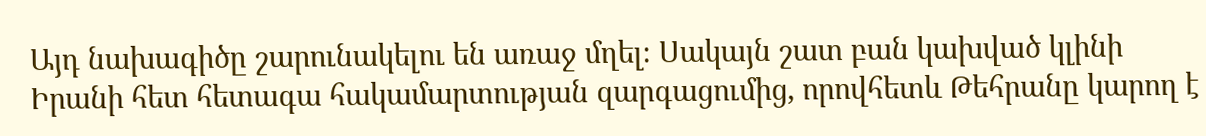Այդ նախագիծը շարունակելու են առաջ մղել։ Սակայն շատ բան կախված կլինի Իրանի հետ հետագա հակամարտության զարգացումից, որովհետև Թեհրանը կարող է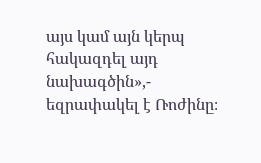այս կամ այն կերպ հակազդել այդ նախագծին»,- եզրափակել է Ռոժինը։